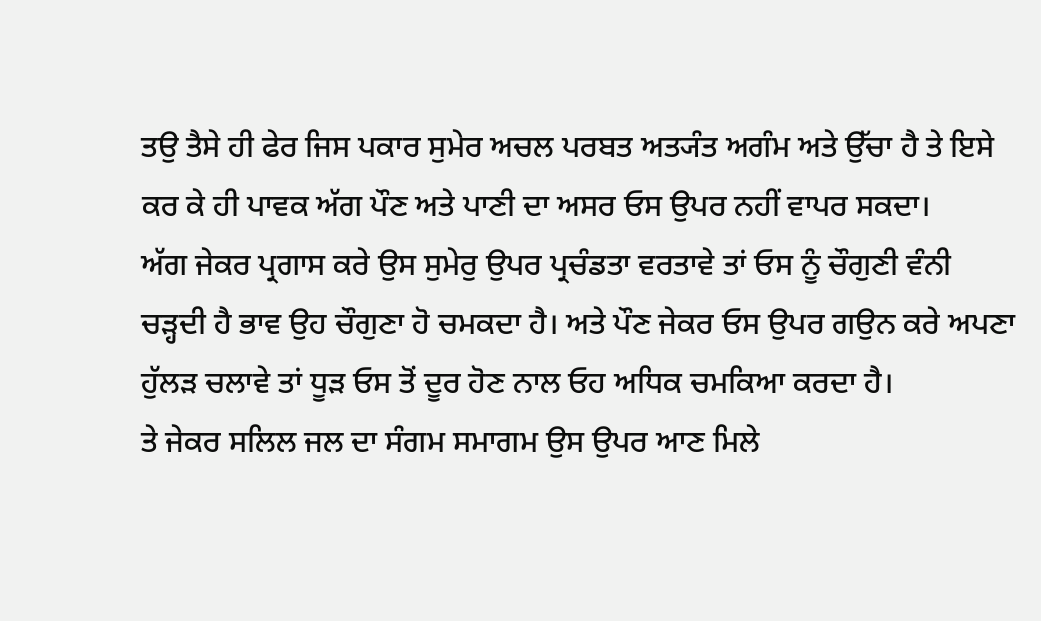ਤਉ ਤੈਸੇ ਹੀ ਫੇਰ ਜਿਸ ਪਕਾਰ ਸੁਮੇਰ ਅਚਲ ਪਰਬਤ ਅਤ੍ਯੰਤ ਅਗੰਮ ਅਤੇ ਉੱਚਾ ਹੈ ਤੇ ਇਸੇ ਕਰ ਕੇ ਹੀ ਪਾਵਕ ਅੱਗ ਪੌਣ ਅਤੇ ਪਾਣੀ ਦਾ ਅਸਰ ਓਸ ਉਪਰ ਨਹੀਂ ਵਾਪਰ ਸਕਦਾ।
ਅੱਗ ਜੇਕਰ ਪ੍ਰਗਾਸ ਕਰੇ ਉਸ ਸੁਮੇਰੁ ਉਪਰ ਪ੍ਰਚੰਡਤਾ ਵਰਤਾਵੇ ਤਾਂ ਓਸ ਨੂੰ ਚੌਗੁਣੀ ਵੰਨੀ ਚੜ੍ਹਦੀ ਹੈ ਭਾਵ ਉਹ ਚੌਗੁਣਾ ਹੋ ਚਮਕਦਾ ਹੈ। ਅਤੇ ਪੌਣ ਜੇਕਰ ਓਸ ਉਪਰ ਗਉਨ ਕਰੇ ਅਪਣਾ ਹੁੱਲੜ ਚਲਾਵੇ ਤਾਂ ਧੂੜ ਓਸ ਤੋਂ ਦੂਰ ਹੋਣ ਨਾਲ ਓਹ ਅਧਿਕ ਚਮਕਿਆ ਕਰਦਾ ਹੈ।
ਤੇ ਜੇਕਰ ਸਲਿਲ ਜਲ ਦਾ ਸੰਗਮ ਸਮਾਗਮ ਉਸ ਉਪਰ ਆਣ ਮਿਲੇ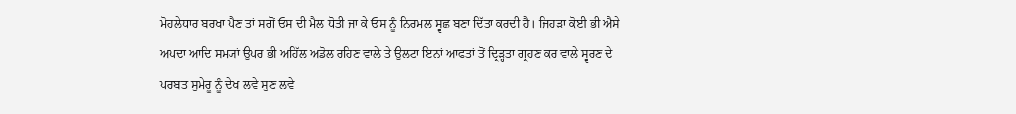ਮੋਹਲੇਧਾਰ ਬਰਖਾ ਪੈਣ ਤਾਂ ਸਗੋਂ ਓਸ ਦੀ ਮੈਲ ਧੋਤੀ ਜਾ ਕੇ ਓਸ ਨੂੰ ਨਿਰਮਲ ਸ੍ਵਛ ਬਣਾ ਦਿੱਤਾ ਕਰਦੀ ਹੈ। ਜਿਹੜਾ ਕੋਈ ਭੀ ਐਸੇ ਅਪਦਾ ਆਦਿ ਸਮ੍ਯਾਂ ਉਪਰ ਭੀ ਅਹਿੱਲ ਅਡੋਲ ਰਹਿਣ ਵਾਲੇ ਤੇ ਉਲਟਾ ਇਨਾਂ ਆਫਤਾਂ ਤੋਂ ਦ੍ਰਿੜ੍ਹਤਾ ਗ੍ਰਹਣ ਕਰ ਵਾਲੇ ਸ੍ਵਰਣ ਦੇ ਪਰਬਤ ਸੁਮੇਰੂ ਨੂੰ ਦੇਖ ਲਵੇ ਸੁਣ ਲਵੇ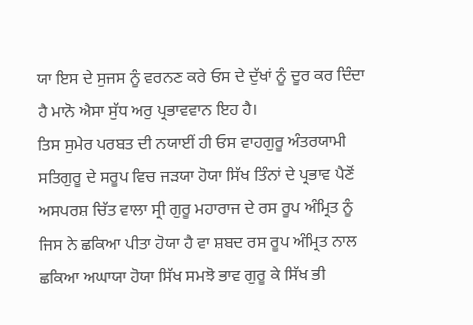ਯਾ ਇਸ ਦੇ ਸੁਜਸ ਨੂੰ ਵਰਨਣ ਕਰੇ ਓਸ ਦੇ ਦੁੱਖਾਂ ਨੂੰ ਦੂਰ ਕਰ ਦਿੰਦਾ ਹੈ ਮਾਨੋ ਐਸਾ ਸੁੱਧ ਅਰੁ ਪ੍ਰਭਾਵਵਾਨ ਇਹ ਹੈ।
ਤਿਸ ਸੁਮੇਰ ਪਰਬਤ ਦੀ ਨਯਾਈਂ ਹੀ ਓਸ ਵਾਹਗੁਰੂ ਅੰਤਰਯਾਮੀ ਸਤਿਗੁਰੂ ਦੇ ਸਰੂਪ ਵਿਚ ਜੜਯਾ ਹੋਯਾ ਸਿੱਖ ਤਿੰਨਾਂ ਦੇ ਪ੍ਰਭਾਵ ਪੈਣੋਂ ਅਸਪਰਸ਼ ਚਿੱਤ ਵਾਲਾ ਸ੍ਰੀ ਗੁਰੂ ਮਹਾਰਾਜ ਦੇ ਰਸ ਰੂਪ ਅੰਮ੍ਰਿਤ ਨੂੰ ਜਿਸ ਨੇ ਛਕਿਆ ਪੀਤਾ ਹੋਯਾ ਹੈ ਵਾ ਸ਼ਬਦ ਰਸ ਰੂਪ ਅੰਮ੍ਰਿਤ ਨਾਲ ਛਕਿਆ ਅਘਾਯਾ ਹੋਯਾ ਸਿੱਖ ਸਮਝੋ ਭਾਵ ਗੁਰੂ ਕੇ ਸਿੱਖ ਭੀ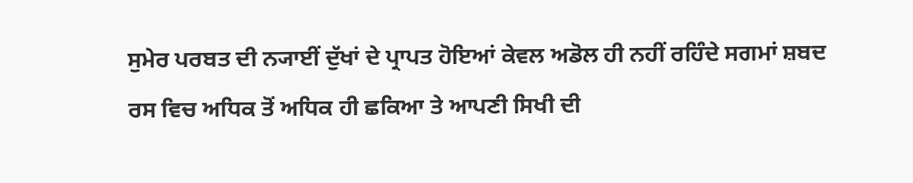ਸੁਮੇਰ ਪਰਬਤ ਦੀ ਨ੍ਯਾਈਂ ਦੁੱਖਾਂ ਦੇ ਪ੍ਰਾਪਤ ਹੋਇਆਂ ਕੇਵਲ ਅਡੋਲ ਹੀ ਨਹੀਂ ਰਹਿੰਦੇ ਸਗਮਾਂ ਸ਼ਬਦ ਰਸ ਵਿਚ ਅਧਿਕ ਤੋਂ ਅਧਿਕ ਹੀ ਛਕਿਆ ਤੇ ਆਪਣੀ ਸਿਖੀ ਦੀ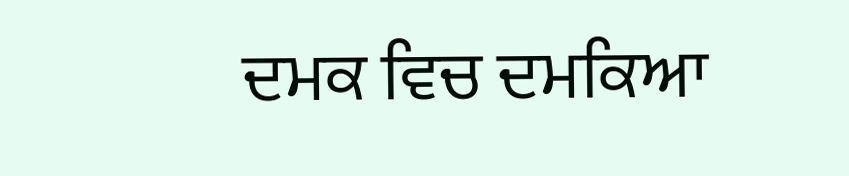ਦਮਕ ਵਿਚ ਦਮਕਿਆ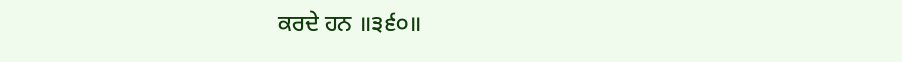ਕਰਦੇ ਹਨ ॥੩੬੦॥